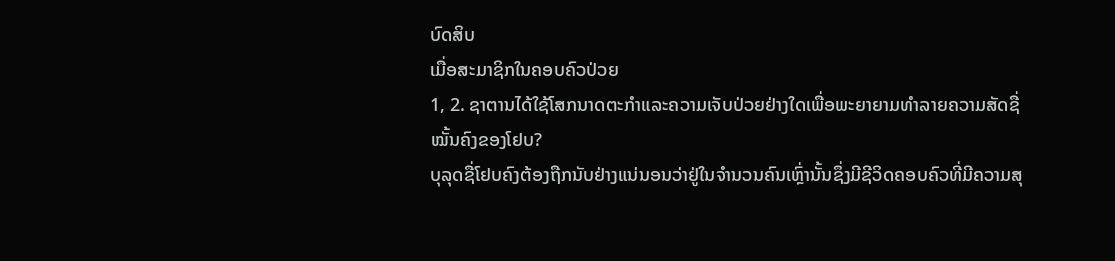ບົດສິບ
ເມື່ອສະມາຊິກໃນຄອບຄົວປ່ວຍ
1, 2. ຊາຕານໄດ້ໃຊ້ໂສກນາດຕະກຳແລະຄວາມເຈັບປ່ວຍຢ່າງໃດເພື່ອພະຍາຍາມທຳລາຍຄວາມສັດຊື່ໝັ້ນຄົງຂອງໂຢບ?
ບຸລຸດຊື່ໂຢບຄົງຕ້ອງຖືກນັບຢ່າງແນ່ນອນວ່າຢູ່ໃນຈຳນວນຄົນເຫຼົ່ານັ້ນຊຶ່ງມີຊີວິດຄອບຄົວທີ່ມີຄວາມສຸ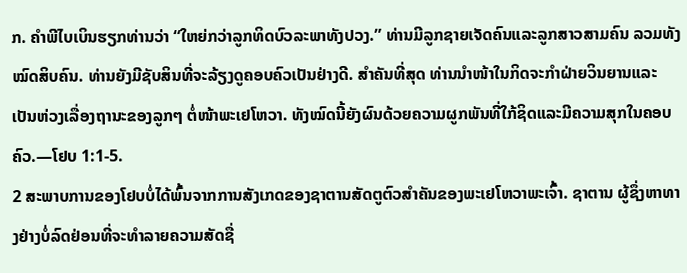ກ. ຄຳພີໄບເບິນຮຽກທ່ານວ່າ “ໃຫຍ່ກວ່າລູກທິດບົວລະພາທັງປວງ.” ທ່ານມີລູກຊາຍເຈັດຄົນແລະລູກສາວສາມຄົນ ລວມທັງໝົດສິບຄົນ. ທ່ານຍັງມີຊັບສິນທີ່ຈະລ້ຽງດູຄອບຄົວເປັນຢ່າງດີ. ສຳຄັນທີ່ສຸດ ທ່ານນຳໜ້າໃນກິດຈະກຳຝ່າຍວິນຍານແລະເປັນຫ່ວງເລື່ອງຖານະຂອງລູກໆ ຕໍ່ໜ້າພະເຢໂຫວາ. ທັງໝົດນີ້ຍັງຜົນດ້ວຍຄວາມຜູກພັນທີ່ໃກ້ຊິດແລະມີຄວາມສຸກໃນຄອບຄົວ.—ໂຢບ 1:1-5.
2 ສະພາບການຂອງໂຢບບໍ່ໄດ້ພົ້ນຈາກການສັງເກດຂອງຊາຕານສັດຕູຕົວສຳຄັນຂອງພະເຢໂຫວາພະເຈົ້າ. ຊາຕານ ຜູ້ຊຶ່ງຫາທາງຢ່າງບໍ່ລົດຢ່ອນທີ່ຈະທຳລາຍຄວາມສັດຊື່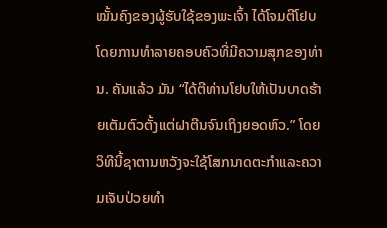ໝັ້ນຄົງຂອງຜູ້ຮັບໃຊ້ຂອງພະເຈົ້າ ໄດ້ໂຈມຕີໂຢບໂດຍການທຳລາຍຄອບຄົວທີ່ມີຄວາມສຸກຂອງທ່ານ. ຄັນແລ້ວ ມັນ “ໄດ້ຕີທ່ານໂຢບໃຫ້ເປັນບາດຮ້າຍເຕັມຕົວຕັ້ງແຕ່ຝາຕີນຈົນເຖິງຍອດຫົວ.” ໂດຍວິທີນີ້ຊາຕານຫວັງຈະໃຊ້ໂສກນາດຕະກຳແລະຄວາມເຈັບປ່ວຍທຳ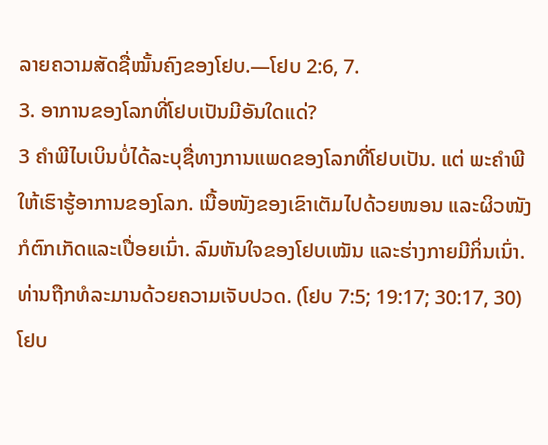ລາຍຄວາມສັດຊື່ໝັ້ນຄົງຂອງໂຢບ.—ໂຢບ 2:6, 7.
3. ອາການຂອງໂລກທີ່ໂຢບເປັນມີອັນໃດແດ່?
3 ຄຳພີໄບເບິນບໍ່ໄດ້ລະບຸຊື່ທາງການແພດຂອງໂລກທີ່ໂຢບເປັນ. ແຕ່ ພະຄຳພີໃຫ້ເຮົາຮູ້ອາການຂອງໂລກ. ເນື້ອໜັງຂອງເຂົາເຕັມໄປດ້ວຍໜອນ ແລະຜິວໜັງກໍຕົກເກັດແລະເປື່ອຍເນົ່າ. ລົມຫັນໃຈຂອງໂຢບເໝັນ ແລະຮ່າງກາຍມີກິ່ນເນົ່າ. ທ່ານຖືກທໍລະມານດ້ວຍຄວາມເຈັບປວດ. (ໂຢບ 7:5; 19:17; 30:17, 30) ໂຢບ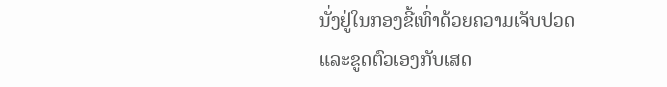ນັ່ງຢູ່ໃນກອງຂີ້ເທົ່າດ້ວຍຄວາມເຈັບປວດແລະຂູດຕົວເອງກັບເສດ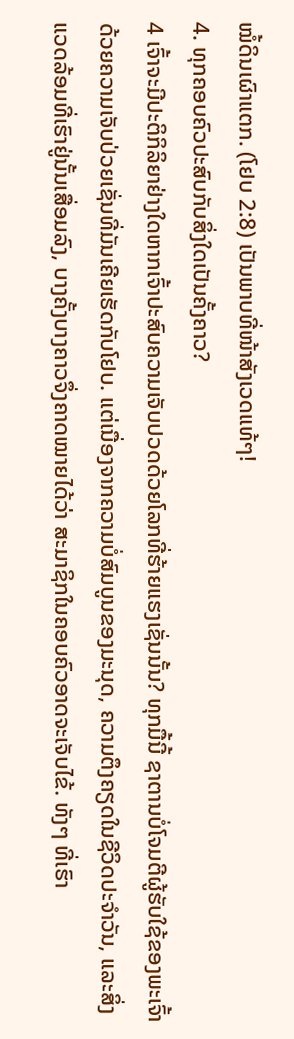ໝໍ້ດິນເຜົາແຕກ. (ໂຢບ 2:8) ເປັນພາບທີ່ໜ້າສັງເວດແທ້ໆ!
4. ທຸກຄອບຄົວປະສົບກັບສິ່ງໃດເປັນຄັ້ງຄາວ?
4 ເຈົ້າຈະມີປະຕິກິລິຍາຢ່າງໃດຫາກເຈົ້າປະສົບຄວາມເຈັບປວດດ້ວຍໂລກທີ່ຮ້າຍແຮງເຊັ່ນນັ້ນ? ທຸກມື້ນີ້ ຊາຕານບໍ່ໂຈມຕີຜູ້ຮັບໃຊ້ຂອງພະເຈົ້າດ້ວຍຄວາມເຈັບປ່ວຍເຊັ່ນທີ່ມັນເຄີຍເຮັດກັບໂຢບ. ແຕ່ເນື່ອງຈາກຄວາມບໍ່ສົມບູນຂອງມະນຸດ, ຄວາມຕຶງຄຽດໃນຊີວິດປະຈຳວັນ, ແລະສິ່ງແວດລ້ອມທີ່ເຮົາຢູ່ນັ້ນເສື່ອມລົງ, ບາງຄັ້ງບາງຄາວຈຶ່ງຄາດໝາຍໄດ້ວ່າ ສະມາຊິກໃນຄອບຄົວອາດຈະເຈັບໄຂ້. ທັງໆ ທີ່ເຮົາ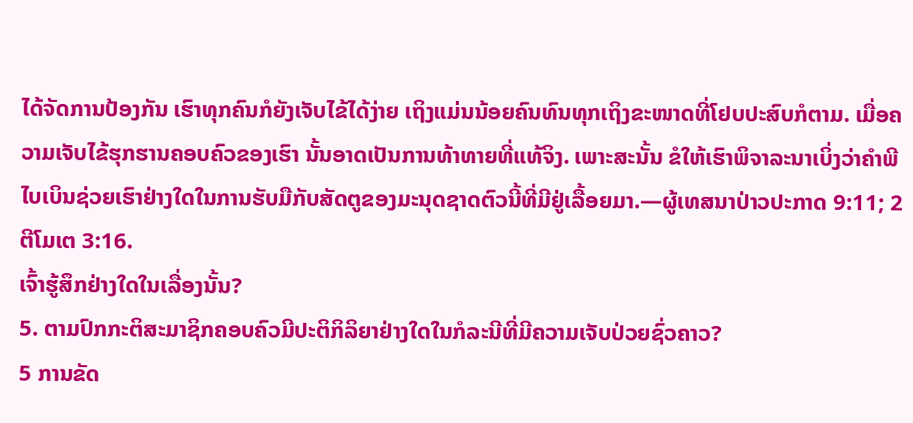ໄດ້ຈັດການປ້ອງກັນ ເຮົາທຸກຄົນກໍຍັງເຈັບໄຂ້ໄດ້ງ່າຍ ເຖິງແມ່ນນ້ອຍຄົນທົນທຸກເຖິງຂະໜາດທີ່ໂຢບປະສົບກໍຕາມ. ເມື່ອຄວາມເຈັບໄຂ້ຮຸກຮານຄອບຄົວຂອງເຮົາ ນັ້ນອາດເປັນການທ້າທາຍທີ່ແທ້ຈິງ. ເພາະສະນັ້ນ ຂໍໃຫ້ເຮົາພິຈາລະນາເບິ່ງວ່າຄຳພີໄບເບິນຊ່ວຍເຮົາຢ່າງໃດໃນການຮັບມືກັບສັດຕູຂອງມະນຸດຊາດຕົວນີ້ທີ່ມີຢູ່ເລື້ອຍມາ.—ຜູ້ເທສນາປ່າວປະກາດ 9:11; 2 ຕີໂມເຕ 3:16.
ເຈົ້າຮູ້ສຶກຢ່າງໃດໃນເລື່ອງນັ້ນ?
5. ຕາມປົກກະຕິສະມາຊິກຄອບຄົວມີປະຕິກິລິຍາຢ່າງໃດໃນກໍລະນີທີ່ມີຄວາມເຈັບປ່ວຍຊົ່ວຄາວ?
5 ການຂັດ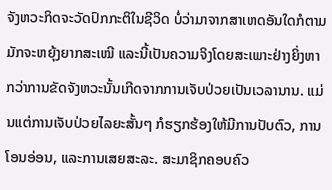ຈັງຫວະກິດຈະວັດປົກກະຕິໃນຊີວິດ ບໍ່ວ່າມາຈາກສາເຫດອັນໃດກໍຕາມ ມັກຈະຫຍຸ້ງຍາກສະເໝີ ແລະນີ້ເປັນຄວາມຈິງໂດຍສະເພາະຢ່າງຍິ່ງຫາກວ່າການຂັດຈັງຫວະນັ້ນເກີດຈາກການເຈັບປ່ວຍເປັນເວລານານ. ແມ່ນແຕ່ການເຈັບປ່ວຍໄລຍະສັ້ນໆ ກໍຮຽກຮ້ອງໃຫ້ມີການປັບຕົວ, ການໂອນອ່ອນ, ແລະການເສຍສະລະ. ສະມາຊິກຄອບຄົວ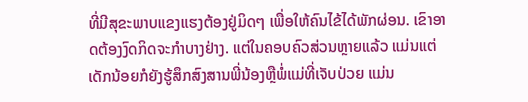ທີ່ມີສຸຂະພາບແຂງແຮງຕ້ອງຢູ່ມິດໆ ເພື່ອໃຫ້ຄົນໄຂ້ໄດ້ພັກຜ່ອນ. ເຂົາອາດຕ້ອງງົດກິດຈະກຳບາງຢ່າງ. ແຕ່ໃນຄອບຄົວສ່ວນຫຼາຍແລ້ວ ແມ່ນແຕ່ເດັກນ້ອຍກໍຍັງຮູ້ສຶກສົງສານພີ່ນ້ອງຫຼືພໍ່ແມ່ທີ່ເຈັບປ່ວຍ ແມ່ນ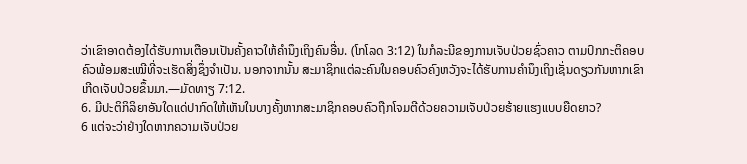ວ່າເຂົາອາດຕ້ອງໄດ້ຮັບການເຕືອນເປັນຄັ້ງຄາວໃຫ້ຄຳນຶງເຖິງຄົນອື່ນ. (ໂກໂລດ 3:12) ໃນກໍລະນີຂອງການເຈັບປ່ວຍຊົ່ວຄາວ ຕາມປົກກະຕິຄອບຄົວພ້ອມສະເໝີທີ່ຈະເຮັດສິ່ງຊຶ່ງຈຳເປັນ. ນອກຈາກນັ້ນ ສະມາຊິກແຕ່ລະຄົນໃນຄອບຄົວຄົງຫວັງຈະໄດ້ຮັບການຄຳນຶງເຖິງເຊັ່ນດຽວກັນຫາກເຂົາເກີດເຈັບປ່ວຍຂຶ້ນມາ.—ມັດທາຽ 7:12.
6. ມີປະຕິກິລິຍາອັນໃດແດ່ປາກົດໃຫ້ເຫັນໃນບາງຄັ້ງຫາກສະມາຊິກຄອບຄົວຖືກໂຈມຕີດ້ວຍຄວາມເຈັບປ່ວຍຮ້າຍແຮງແບບຍືດຍາວ?
6 ແຕ່ຈະວ່າຢ່າງໃດຫາກຄວາມເຈັບປ່ວຍ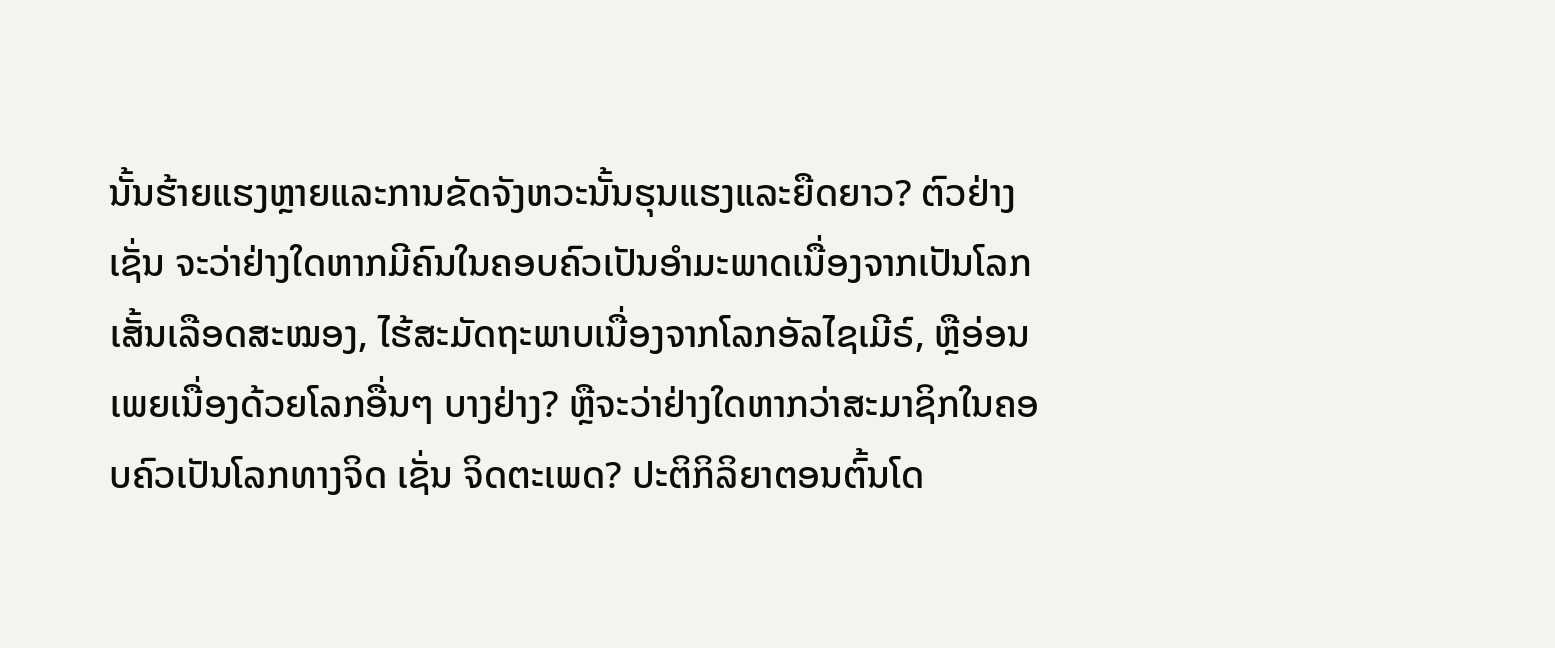ນັ້ນຮ້າຍແຮງຫຼາຍແລະການຂັດຈັງຫວະນັ້ນຮຸນແຮງແລະຍືດຍາວ? ຕົວຢ່າງເຊັ່ນ ຈະວ່າຢ່າງໃດຫາກມີຄົນໃນຄອບຄົວເປັນອຳມະພາດເນື່ອງຈາກເປັນໂລກເສັ້ນເລືອດສະໝອງ, ໄຮ້ສະມັດຖະພາບເນື່ອງຈາກໂລກອັລໄຊເມີຣ໌, ຫຼືອ່ອນເພຍເນື່ອງດ້ວຍໂລກອື່ນໆ ບາງຢ່າງ? ຫຼືຈະວ່າຢ່າງໃດຫາກວ່າສະມາຊິກໃນຄອບຄົວເປັນໂລກທາງຈິດ ເຊັ່ນ ຈິດຕະເພດ? ປະຕິກິລິຍາຕອນຕົ້ນໂດ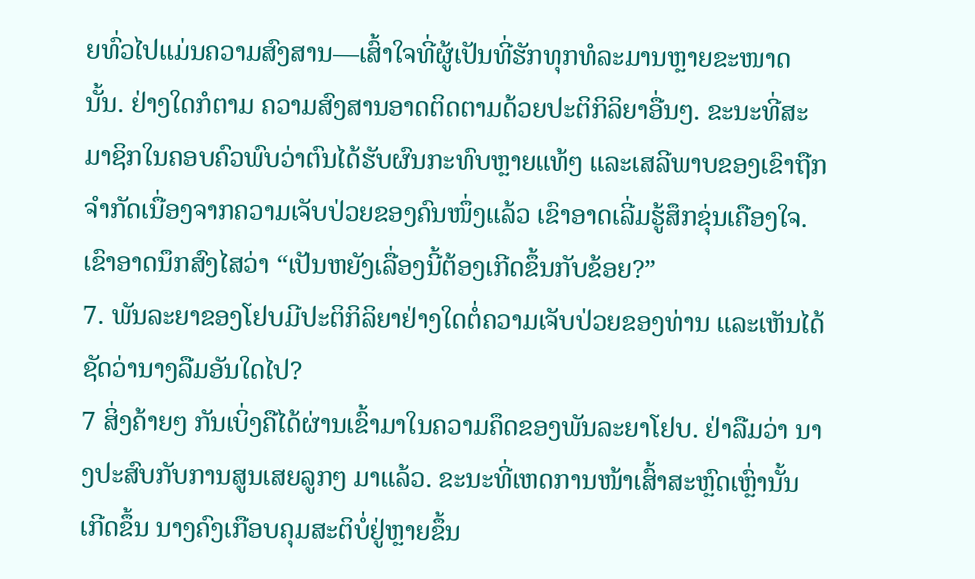ຍທົ່ວໄປແມ່ນຄວາມສົງສານ—ເສົ້າໃຈທີ່ຜູ້ເປັນທີ່ຮັກທຸກທໍລະມານຫຼາຍຂະໜາດນັ້ນ. ຢ່າງໃດກໍຕາມ ຄວາມສົງສານອາດຕິດຕາມດ້ວຍປະຕິກິລິຍາອື່ນໆ. ຂະນະທີ່ສະມາຊິກໃນຄອບຄົວພົບວ່າຕົນໄດ້ຮັບຜົນກະທົບຫຼາຍແທ້ໆ ແລະເສລີພາບຂອງເຂົາຖືກຈຳກັດເນື່ອງຈາກຄວາມເຈັບປ່ວຍຂອງຄົນໜຶ່ງແລ້ວ ເຂົາອາດເລີ່ມຮູ້ສຶກຂຸ່ນເຄືອງໃຈ. ເຂົາອາດນຶກສົງໄສວ່າ “ເປັນຫຍັງເລື່ອງນີ້ຕ້ອງເກີດຂຶ້ນກັບຂ້ອຍ?”
7. ພັນລະຍາຂອງໂຢບມີປະຕິກິລິຍາຢ່າງໃດຕໍ່ຄວາມເຈັບປ່ວຍຂອງທ່ານ ແລະເຫັນໄດ້ຊັດວ່ານາງລືມອັນໃດໄປ?
7 ສິ່ງຄ້າຍໆ ກັນເບິ່ງຄືໄດ້ຜ່ານເຂົ້າມາໃນຄວາມຄຶດຂອງພັນລະຍາໂຢບ. ຢ່າລືມວ່າ ນາງປະສົບກັບການສູນເສຍລູກໆ ມາແລ້ວ. ຂະນະທີ່ເຫດການໜ້າເສົ້າສະຫຼົດເຫຼົ່ານັ້ນເກີດຂຶ້ນ ນາງຄົງເກືອບຄຸມສະຕິບໍ່ຢູ່ຫຼາຍຂຶ້ນ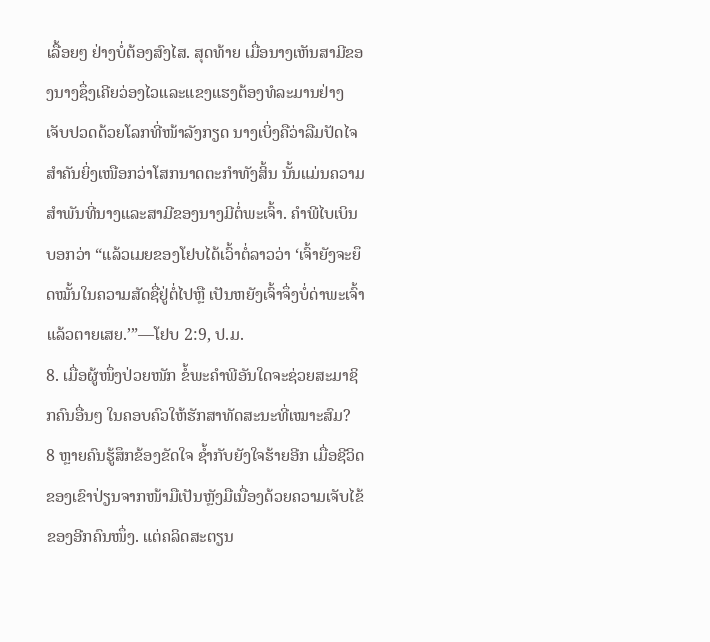ເລື້ອຍໆ ຢ່າງບໍ່ຕ້ອງສົງໄສ. ສຸດທ້າຍ ເມື່ອນາງເຫັນສາມີຂອງນາງຊຶ່ງເຄີຍວ່ອງໄວແລະແຂງແຮງຕ້ອງທໍລະມານຢ່າງເຈັບປວດດ້ວຍໂລກທີ່ໜ້າລັງກຽດ ນາງເບິ່ງຄືວ່າລືມປັດໄຈສຳຄັນຍິ່ງເໜືອກວ່າໂສກນາດຕະກຳທັງສິ້ນ ນັ້ນແມ່ນຄວາມສຳພັນທີ່ນາງແລະສາມີຂອງນາງມີຕໍ່ພະເຈົ້າ. ຄຳພີໄບເບິນບອກວ່າ “ແລ້ວເມຍຂອງໂຢບໄດ້ເວົ້າຕໍ່ລາວວ່າ ‘ເຈົ້າຍັງຈະຍຶດໝັ້ນໃນຄວາມສັດຊື່ຢູ່ຕໍ່ໄປຫຼື ເປັນຫຍັງເຈົ້າຈຶ່ງບໍ່ດ່າພະເຈົ້າແລ້ວຕາຍເສຍ.’”—ໂຢບ 2:9, ປ.ມ.
8. ເມື່ອຜູ້ໜຶ່ງປ່ວຍໜັກ ຂໍ້ພະຄຳພີອັນໃດຈະຊ່ວຍສະມາຊິກຄົນອື່ນໆ ໃນຄອບຄົວໃຫ້ຮັກສາທັດສະນະທີ່ເໝາະສົມ?
8 ຫຼາຍຄົນຮູ້ສຶກຂ້ອງຂັດໃຈ ຊ້ຳກັບຍັງໃຈຮ້າຍອີກ ເມື່ອຊີວິດຂອງເຂົາປ່ຽນຈາກໜ້າມືເປັນຫຼັງມືເນື່ອງດ້ວຍຄວາມເຈັບໄຂ້ຂອງອີກຄົນໜຶ່ງ. ແຕ່ຄລິດສະຕຽນ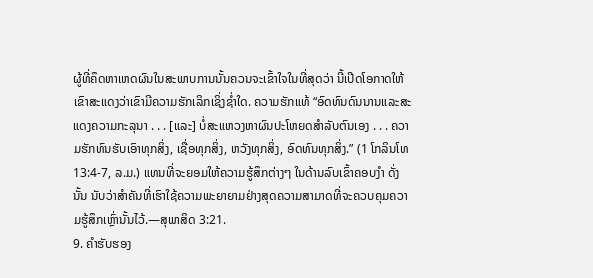ຜູ້ທີ່ຄຶດຫາເຫດຜົນໃນສະພາບການນັ້ນຄວນຈະເຂົ້າໃຈໃນທີ່ສຸດວ່າ ນີ້ເປີດໂອກາດໃຫ້ເຂົາສະແດງວ່າເຂົາມີຄວາມຮັກເລິກເຊິ່ງຊ່ຳໃດ. ຄວາມຮັກແທ້ “ອົດທົນດົນນານແລະສະແດງຄວາມກະລຸນາ . . . [ແລະ] ບໍ່ສະແຫວງຫາຜົນປະໂຫຍດສຳລັບຕົນເອງ . . . ຄວາມຮັກທົນຮັບເອົາທຸກສິ່ງ, ເຊື່ອທຸກສິ່ງ, ຫວັງທຸກສິ່ງ, ອົດທົນທຸກສິ່ງ.” (1 ໂກລິນໂທ 13:4-7, ລ.ມ.) ແທນທີ່ຈະຍອມໃຫ້ຄວາມຮູ້ສຶກຕ່າງໆ ໃນດ້ານລົບເຂົ້າຄອບງຳ ດັ່ງນັ້ນ ນັບວ່າສຳຄັນທີ່ເຮົາໃຊ້ຄວາມພະຍາຍາມຢ່າງສຸດຄວາມສາມາດທີ່ຈະຄວບຄຸມຄວາມຮູ້ສຶກເຫຼົ່ານັ້ນໄວ້.—ສຸພາສິດ 3:21.
9. ຄຳຮັບຮອງ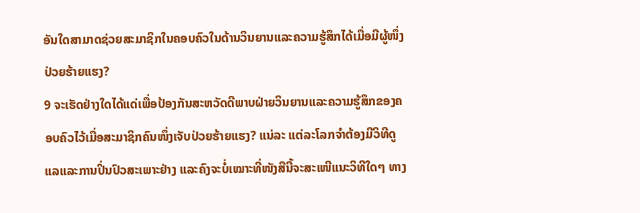ອັນໃດສາມາດຊ່ວຍສະມາຊິກໃນຄອບຄົວໃນດ້ານວິນຍານແລະຄວາມຮູ້ສຶກໄດ້ເມື່ອມີຜູ້ໜຶ່ງປ່ວຍຮ້າຍແຮງ?
9 ຈະເຮັດຢ່າງໃດໄດ້ແດ່ເພື່ອປ້ອງກັນສະຫວັດດີພາບຝ່າຍວິນຍານແລະຄວາມຮູ້ສຶກຂອງຄອບຄົວໄວ້ເມື່ອສະມາຊິກຄົນໜຶ່ງເຈັບປ່ວຍຮ້າຍແຮງ? ແນ່ລະ ແຕ່ລະໂລກຈຳຕ້ອງມີວິທີດູແລແລະການປິ່ນປົວສະເພາະຢ່າງ ແລະຄົງຈະບໍ່ເໝາະທີ່ໜັງສືນີ້ຈະສະເໜີແນະວິທີໃດໆ ທາງ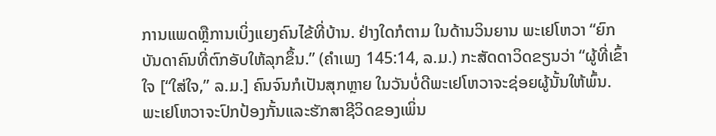ການແພດຫຼືການເບິ່ງແຍງຄົນໄຂ້ທີ່ບ້ານ. ຢ່າງໃດກໍຕາມ ໃນດ້ານວິນຍານ ພະເຢໂຫວາ “ຍົກບັນດາຄົນທີ່ຕົກອັບໃຫ້ລຸກຂຶ້ນ.” (ຄຳເພງ 145:14, ລ.ມ.) ກະສັດດາວິດຂຽນວ່າ “ຜູ້ທີ່ເຂົ້າໃຈ [“ໃສ່ໃຈ,” ລ.ມ.] ຄົນຈົນກໍເປັນສຸກຫຼາຍ ໃນວັນບໍ່ດີພະເຢໂຫວາຈະຊ່ອຍຜູ້ນັ້ນໃຫ້ພົ້ນ. ພະເຢໂຫວາຈະປົກປ້ອງກັ້ນແລະຮັກສາຊີວິດຂອງເພິ່ນ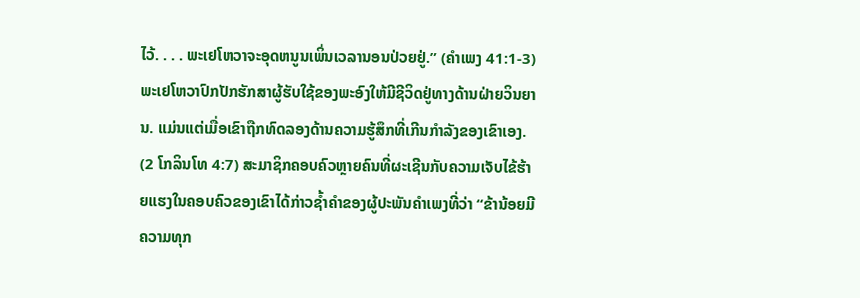ໄວ້. . . . ພະເຢໂຫວາຈະອຸດຫນູນເພິ່ນເວລານອນປ່ວຍຢູ່.” (ຄຳເພງ 41:1-3) ພະເຢໂຫວາປົກປັກຮັກສາຜູ້ຮັບໃຊ້ຂອງພະອົງໃຫ້ມີຊີວິດຢູ່ທາງດ້ານຝ່າຍວິນຍານ. ແມ່ນແຕ່ເມື່ອເຂົາຖືກທົດລອງດ້ານຄວາມຮູ້ສຶກທີ່ເກີນກຳລັງຂອງເຂົາເອງ. (2 ໂກລິນໂທ 4:7) ສະມາຊິກຄອບຄົວຫຼາຍຄົນທີ່ຜະເຊີນກັບຄວາມເຈັບໄຂ້ຮ້າຍແຮງໃນຄອບຄົວຂອງເຂົາໄດ້ກ່າວຊ້ຳຄຳຂອງຜູ້ປະພັນຄຳເພງທີ່ວ່າ “ຂ້ານ້ອຍມີຄວາມທຸກ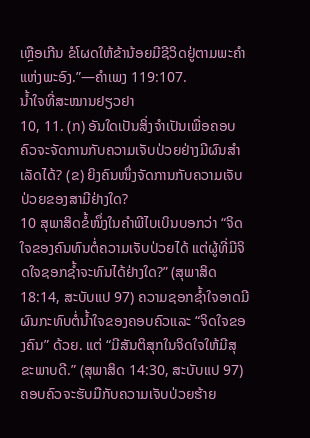ເຫຼືອເກີນ ຂໍໂຜດໃຫ້ຂ້ານ້ອຍມີຊີວິດຢູ່ຕາມພະຄຳແຫ່ງພະອົງ.”—ຄຳເພງ 119:107.
ນ້ຳໃຈທີ່ສະໝານຢຽວຢາ
10, 11. (ກ) ອັນໃດເປັນສິ່ງຈຳເປັນເພື່ອຄອບຄົວຈະຈັດການກັບຄວາມເຈັບປ່ວຍຢ່າງມີຜົນສຳເລັດໄດ້? (ຂ) ຍິງຄົນໜຶ່ງຈັດການກັບຄວາມເຈັບປ່ວຍຂອງສາມີຢ່າງໃດ?
10 ສຸພາສິດຂໍ້ໜຶ່ງໃນຄຳພີໄບເບິນບອກວ່າ “ຈິດໃຈຂອງຄົນທົນຕໍ່ຄວາມເຈັບປ່ວຍໄດ້ ແຕ່ຜູ້ທີ່ມີຈິດໃຈຊອກຊ້ຳຈະທົນໄດ້ຢ່າງໃດ?” (ສຸພາສິດ 18:14, ສະບັບແປ 97) ຄວາມຊອກຊ້ຳໃຈອາດມີຜົນກະທົບຕໍ່ນ້ຳໃຈຂອງຄອບຄົວແລະ “ຈິດໃຈຂອງຄົນ” ດ້ວຍ. ແຕ່ “ມີສັນຕິສຸກໃນຈິດໃຈໃຫ້ມີສຸຂະພາບດີ.” (ສຸພາສິດ 14:30, ສະບັບແປ 97) ຄອບຄົວຈະຮັບມືກັບຄວາມເຈັບປ່ວຍຮ້າຍ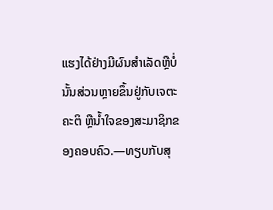ແຮງໄດ້ຢ່າງມີຜົນສຳເລັດຫຼືບໍ່ນັ້ນສ່ວນຫຼາຍຂຶ້ນຢູ່ກັບເຈຕະຄະຕິ ຫຼືນ້ຳໃຈຂອງສະມາຊິກຂອງຄອບຄົວ.—ທຽບກັບສຸ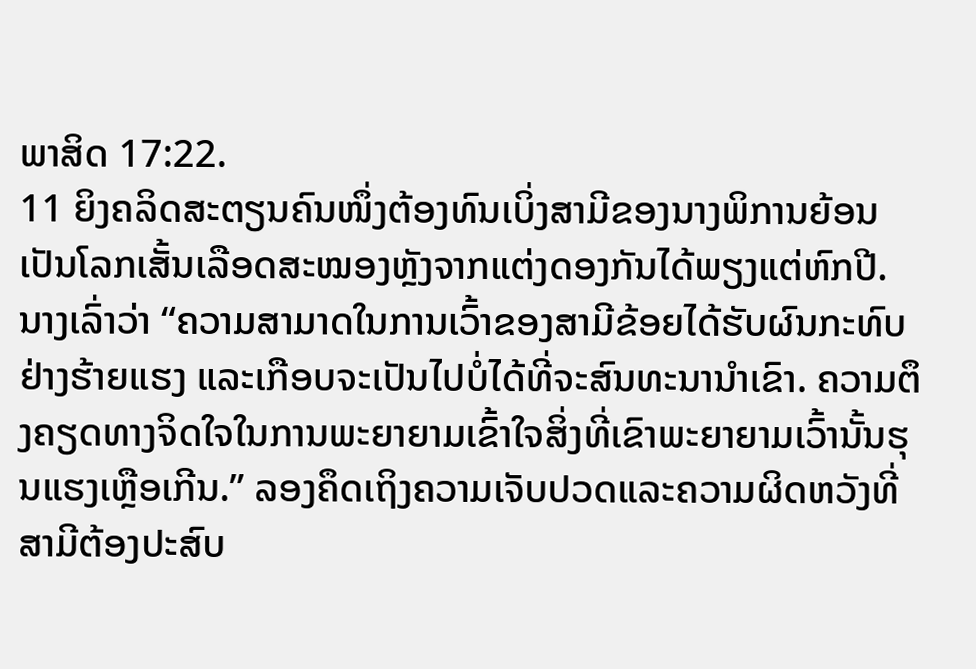ພາສິດ 17:22.
11 ຍິງຄລິດສະຕຽນຄົນໜຶ່ງຕ້ອງທົນເບິ່ງສາມີຂອງນາງພິການຍ້ອນເປັນໂລກເສັ້ນເລືອດສະໝອງຫຼັງຈາກແຕ່ງດອງກັນໄດ້ພຽງແຕ່ຫົກປີ. ນາງເລົ່າວ່າ “ຄວາມສາມາດໃນການເວົ້າຂອງສາມີຂ້ອຍໄດ້ຮັບຜົນກະທົບຢ່າງຮ້າຍແຮງ ແລະເກືອບຈະເປັນໄປບໍ່ໄດ້ທີ່ຈະສົນທະນານຳເຂົາ. ຄວາມຕຶງຄຽດທາງຈິດໃຈໃນການພະຍາຍາມເຂົ້າໃຈສິ່ງທີ່ເຂົາພະຍາຍາມເວົ້ານັ້ນຮຸນແຮງເຫຼືອເກີນ.” ລອງຄຶດເຖິງຄວາມເຈັບປວດແລະຄວາມຜິດຫວັງທີ່ສາມີຕ້ອງປະສົບ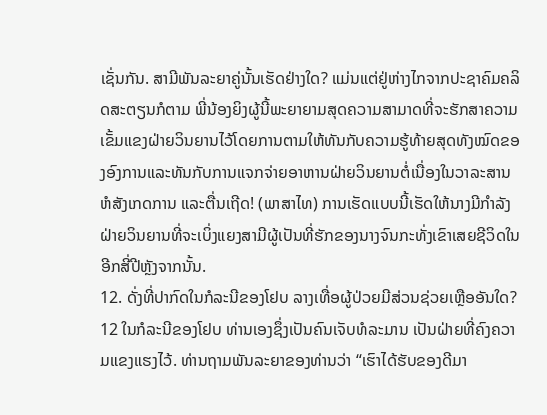ເຊັ່ນກັນ. ສາມີພັນລະຍາຄູ່ນັ້ນເຮັດຢ່າງໃດ? ແມ່ນແຕ່ຢູ່ຫ່າງໄກຈາກປະຊາຄົມຄລິດສະຕຽນກໍຕາມ ພີ່ນ້ອງຍິງຜູ້ນີ້ພະຍາຍາມສຸດຄວາມສາມາດທີ່ຈະຮັກສາຄວາມເຂັ້ມແຂງຝ່າຍວິນຍານໄວ້ໂດຍການຕາມໃຫ້ທັນກັບຄວາມຮູ້ທ້າຍສຸດທັງໝົດຂອງອົງການແລະທັນກັບການແຈກຈ່າຍອາຫານຝ່າຍວິນຍານຕໍ່ເນື່ອງໃນວາລະສານຫໍສັງເກດການ ແລະຕື່ນເຖີດ! (ພາສາໄທ) ການເຮັດແບບນີ້ເຮັດໃຫ້ນາງມີກຳລັງຝ່າຍວິນຍານທີ່ຈະເບິ່ງແຍງສາມີຜູ້ເປັນທີ່ຮັກຂອງນາງຈົນກະທັ່ງເຂົາເສຍຊີວິດໃນອີກສີ່ປີຫຼັງຈາກນັ້ນ.
12. ດັ່ງທີ່ປາກົດໃນກໍລະນີຂອງໂຢບ ລາງເທື່ອຜູ້ປ່ວຍມີສ່ວນຊ່ວຍເຫຼືອອັນໃດ?
12 ໃນກໍລະນີຂອງໂຢບ ທ່ານເອງຊຶ່ງເປັນຄົນເຈັບທໍລະມານ ເປັນຝ່າຍທີ່ຄົງຄວາມແຂງແຮງໄວ້. ທ່ານຖາມພັນລະຍາຂອງທ່ານວ່າ “ເຮົາໄດ້ຮັບຂອງດີມາ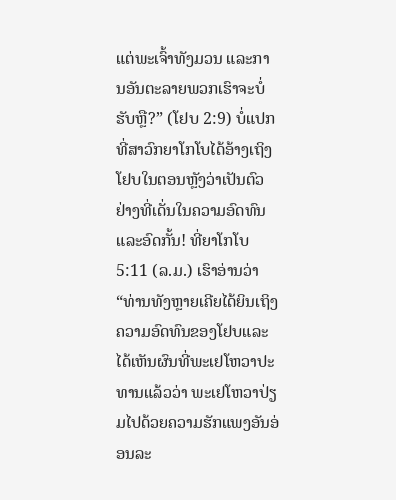ແຕ່ພະເຈົ້າທັງມວນ ແລະການອັນຕະລາຍພວກເຮົາຈະບໍ່ຮັບຫຼື?” (ໂຢບ 2:9) ບໍ່ແປກທີ່ສາວົກຍາໂກໂບໄດ້ອ້າງເຖິງໂຢບໃນຕອນຫຼັງວ່າເປັນຕົວຢ່າງທີ່ເດັ່ນໃນຄວາມອົດທົນແລະອົດກັ້ນ! ທີ່ຍາໂກໂບ 5:11 (ລ.ມ.) ເຮົາອ່ານວ່າ “ທ່ານທັງຫຼາຍເຄີຍໄດ້ຍິນເຖິງຄວາມອົດທົນຂອງໂຢບແລະໄດ້ເຫັນຜົນທີ່ພະເຢໂຫວາປະທານແລ້ວວ່າ ພະເຢໂຫວາປ່ຽມໄປດ້ວຍຄວາມຮັກແພງອັນອ່ອນລະ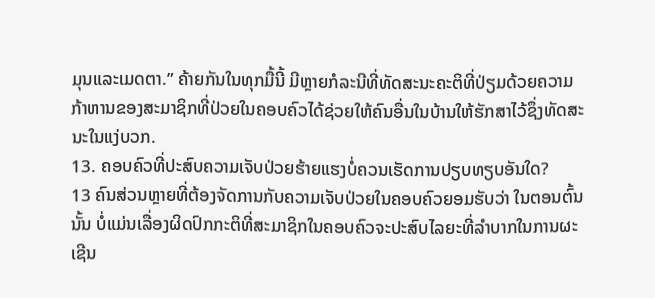ມຸນແລະເມດຕາ.” ຄ້າຍກັນໃນທຸກມື້ນີ້ ມີຫຼາຍກໍລະນີທີ່ທັດສະນະຄະຕິທີ່ປ່ຽມດ້ວຍຄວາມກ້າຫານຂອງສະມາຊິກທີ່ປ່ວຍໃນຄອບຄົວໄດ້ຊ່ວຍໃຫ້ຄົນອື່ນໃນບ້ານໃຫ້ຮັກສາໄວ້ຊຶ່ງທັດສະນະໃນແງ່ບວກ.
13. ຄອບຄົວທີ່ປະສົບຄວາມເຈັບປ່ວຍຮ້າຍແຮງບໍ່ຄວນເຮັດການປຽບທຽບອັນໃດ?
13 ຄົນສ່ວນຫຼາຍທີ່ຕ້ອງຈັດການກັບຄວາມເຈັບປ່ວຍໃນຄອບຄົວຍອມຮັບວ່າ ໃນຕອນຕົ້ນນັ້ນ ບໍ່ແມ່ນເລື່ອງຜິດປົກກະຕິທີ່ສະມາຊິກໃນຄອບຄົວຈະປະສົບໄລຍະທີ່ລຳບາກໃນການຜະເຊີນ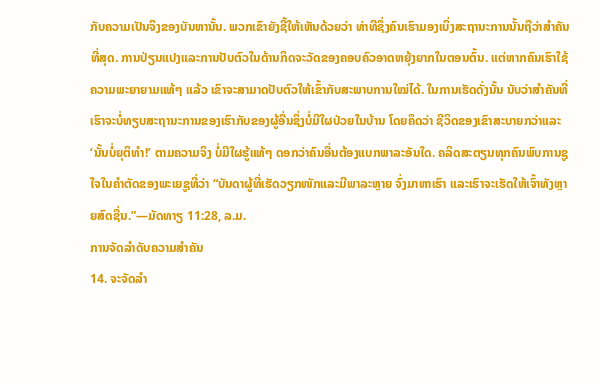ກັບຄວາມເປັນຈິງຂອງບັນຫານັ້ນ. ພວກເຂົາຍັງຊີ້ໃຫ້ເຫັນດ້ວຍວ່າ ທ່າທີຊຶ່ງຄົນເຮົາມອງເບິ່ງສະຖານະການນັ້ນຖືວ່າສຳຄັນທີ່ສຸດ. ການປ່ຽນແປງແລະການປັບຕົວໃນດ້ານກິດຈະວັດຂອງຄອບຄົວອາດຫຍຸ້ງຍາກໃນຕອນຕົ້ນ. ແຕ່ຫາກຄົນເຮົາໃຊ້ຄວາມພະຍາຍາມແທ້ໆ ແລ້ວ ເຂົາຈະສາມາດປັບຕົວໃຫ້ເຂົ້າກັບສະພາບການໃໝ່ໄດ້. ໃນການເຮັດດັ່ງນັ້ນ ນັບວ່າສຳຄັນທີ່ເຮົາຈະບໍ່ທຽບສະຖານະການຂອງເຮົາກັບຂອງຜູ້ອື່ນຊຶ່ງບໍ່ມີໃຜປ່ວຍໃນບ້ານ ໂດຍຄຶດວ່າ ຊີວິດຂອງເຂົາສະບາຍກວ່າແລະ ‘ນັ້ນບໍ່ຍຸຕິທຳ!’ ຕາມຄວາມຈິງ ບໍ່ມີໃຜຮູ້ແທ້ໆ ດອກວ່າຄົນອື່ນຕ້ອງແບກພາລະອັນໃດ. ຄລິດສະຕຽນທຸກຄົນພົບການຊູໃຈໃນຄຳຕັດຂອງພະເຍຊູທີ່ວ່າ “ບັນດາຜູ້ທີ່ເຮັດວຽກໜັກແລະມີພາລະຫຼາຍ ຈົ່ງມາຫາເຮົາ ແລະເຮົາຈະເຮັດໃຫ້ເຈົ້າທັງຫຼາຍສົດຊື່ນ.”—ມັດທາຽ 11:28, ລ.ມ.
ການຈັດລຳດັບຄວາມສຳຄັນ
14. ຈະຈັດລຳ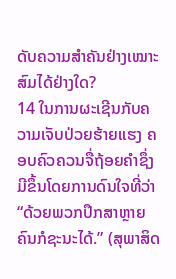ດັບຄວາມສຳຄັນຢ່າງເໝາະສົມໄດ້ຢ່າງໃດ?
14 ໃນການຜະເຊີນກັບຄວາມເຈັບປ່ວຍຮ້າຍແຮງ ຄອບຄົວຄວນຈື່ຖ້ອຍຄຳຊຶ່ງມີຂຶ້ນໂດຍການດົນໃຈທີ່ວ່າ “ດ້ວຍພວກປຶກສາຫຼາຍຄົນກໍຊະນະໄດ້.” (ສຸພາສິດ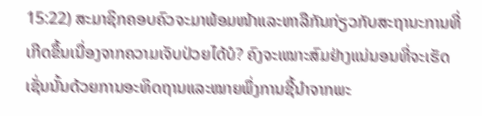15:22) ສະມາຊິກຄອບຄົວຈະມາພ້ອມໜ້າແລະຫາລືກັນກ່ຽວກັບສະຖານະການທີ່ເກີດຂຶ້ນເນື່ອງຈາກຄວາມເຈັບປ່ວຍໄດ້ບໍ? ຄົງຈະເໝາະສົມຢ່າງແນ່ນອນທີ່ຈະເຮັດເຊັ່ນນັ້ນດ້ວຍການອະທິດຖານແລະໝາຍພຶ່ງການຊີ້ນຳຈາກພະ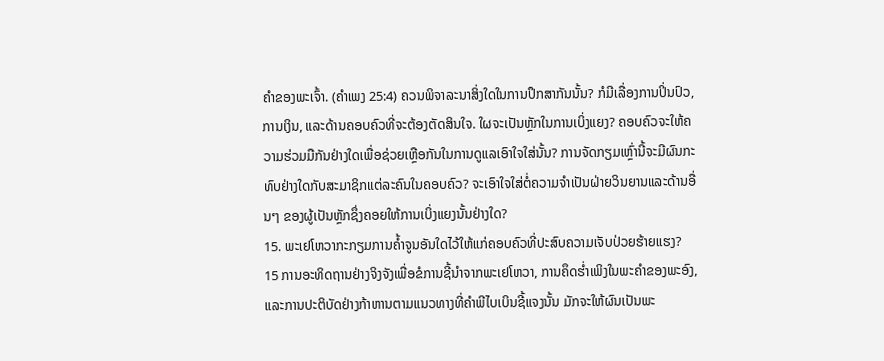ຄຳຂອງພະເຈົ້າ. (ຄຳເພງ 25:4) ຄວນພິຈາລະນາສິ່ງໃດໃນການປຶກສາກັນນັ້ນ? ກໍມີເລື່ອງການປິ່ນປົວ, ການເງິນ, ແລະດ້ານຄອບຄົວທີ່ຈະຕ້ອງຕັດສິນໃຈ. ໃຜຈະເປັນຫຼັກໃນການເບິ່ງແຍງ? ຄອບຄົວຈະໃຫ້ຄວາມຮ່ວມມືກັນຢ່າງໃດເພື່ອຊ່ວຍເຫຼືອກັນໃນການດູແລເອົາໃຈໃສ່ນັ້ນ? ການຈັດກຽມເຫຼົ່ານີ້ຈະມີຜົນກະທົບຢ່າງໃດກັບສະມາຊິກແຕ່ລະຄົນໃນຄອບຄົວ? ຈະເອົາໃຈໃສ່ຕໍ່ຄວາມຈຳເປັນຝ່າຍວິນຍານແລະດ້ານອື່ນໆ ຂອງຜູ້ເປັນຫຼັກຊຶ່ງຄອຍໃຫ້ການເບິ່ງແຍງນັ້ນຢ່າງໃດ?
15. ພະເຢໂຫວາກະກຽມການຄ້ຳຈູນອັນໃດໄວ້ໃຫ້ແກ່ຄອບຄົວທີ່ປະສົບຄວາມເຈັບປ່ວຍຮ້າຍແຮງ?
15 ການອະທິດຖານຢ່າງຈິງຈັງເພື່ອຂໍການຊີ້ນຳຈາກພະເຢໂຫວາ, ການຄຶດຮ່ຳເພິງໃນພະຄຳຂອງພະອົງ, ແລະການປະຕິບັດຢ່າງກ້າຫານຕາມແນວທາງທີ່ຄຳພີໄບເບິນຊີ້ແຈງນັ້ນ ມັກຈະໃຫ້ຜົນເປັນພະ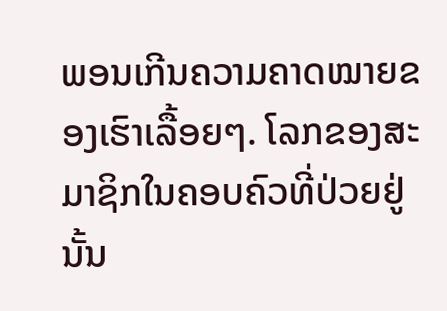ພອນເກີນຄວາມຄາດໝາຍຂອງເຮົາເລື້ອຍໆ. ໂລກຂອງສະມາຊິກໃນຄອບຄົວທີ່ປ່ວຍຢູ່ນັ້ນ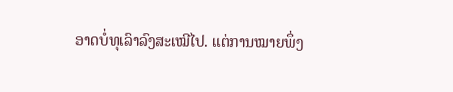ອາດບໍ່ທຸເລົາລົງສະເໝີໄປ. ແຕ່ການໝາຍພຶ່ງ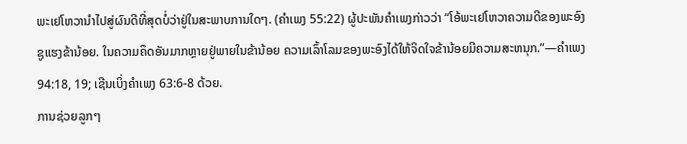ພະເຢໂຫວານຳໄປສູ່ຜົນດີທີ່ສຸດບໍ່ວ່າຢູ່ໃນສະພາບການໃດໆ. (ຄຳເພງ 55:22) ຜູ້ປະພັນຄຳເພງກ່າວວ່າ “ໂອ້ພະເຢໂຫວາຄວາມດີຂອງພະອົງຊູແຮງຂ້ານ້ອຍ. ໃນຄວາມຄຶດອັນມາກຫຼາຍຢູ່ພາຍໃນຂ້ານ້ອຍ ຄວາມເລົ້າໂລມຂອງພະອົງໄດ້ໃຫ້ຈິດໃຈຂ້ານ້ອຍມີຄວາມສະຫນຸກ.”—ຄຳເພງ 94:18, 19; ເຊີນເບິ່ງຄຳເພງ 63:6-8 ດ້ວຍ.
ການຊ່ວຍລູກໆ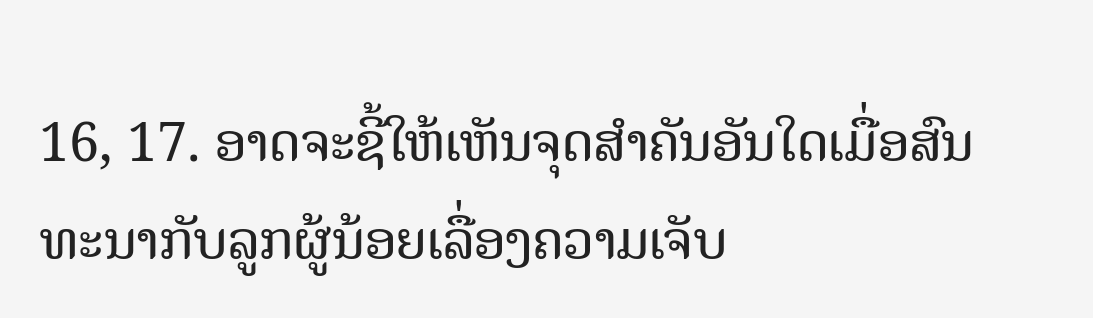16, 17. ອາດຈະຊີ້ໃຫ້ເຫັນຈຸດສຳຄັນອັນໃດເມື່ອສົນທະນາກັບລູກຜູ້ນ້ອຍເລື່ອງຄວາມເຈັບ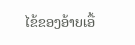ໄຂ້ຂອງອ້າຍເອື້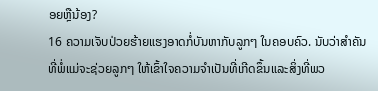ອຍຫຼືນ້ອງ?
16 ຄວາມເຈັບປ່ວຍຮ້າຍແຮງອາດກໍ່ບັນຫາກັບລູກໆ ໃນຄອບຄົວ. ນັບວ່າສຳຄັນທີ່ພໍ່ແມ່ຈະຊ່ວຍລູກໆ ໃຫ້ເຂົ້າໃຈຄວາມຈຳເປັນທີ່ເກີດຂຶ້ນແລະສິ່ງທີ່ພວ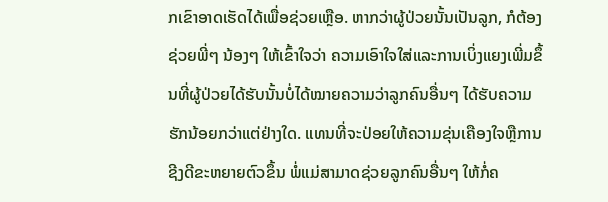ກເຂົາອາດເຮັດໄດ້ເພື່ອຊ່ວຍເຫຼືອ. ຫາກວ່າຜູ້ປ່ວຍນັ້ນເປັນລູກ, ກໍຕ້ອງຊ່ວຍພີ່ໆ ນ້ອງໆ ໃຫ້ເຂົ້າໃຈວ່າ ຄວາມເອົາໃຈໃສ່ແລະການເບິ່ງແຍງເພີ່ມຂຶ້ນທີ່ຜູ້ປ່ວຍໄດ້ຮັບນັ້ນບໍ່ໄດ້ໝາຍຄວາມວ່າລູກຄົນອື່ນໆ ໄດ້ຮັບຄວາມຮັກນ້ອຍກວ່າແຕ່ຢ່າງໃດ. ແທນທີ່ຈະປ່ອຍໃຫ້ຄວາມຂຸ່ນເຄືອງໃຈຫຼືການຊີງດີຂະຫຍາຍຕົວຂຶ້ນ ພໍ່ແມ່ສາມາດຊ່ວຍລູກຄົນອື່ນໆ ໃຫ້ກໍ່ຄ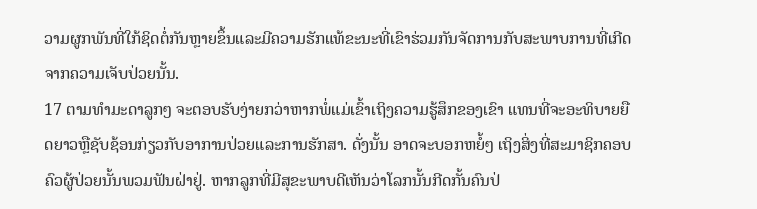ວາມຜູກພັນທີ່ໃກ້ຊິດຕໍ່ກັນຫຼາຍຂຶ້ນແລະມີຄວາມຮັກແທ້ຂະນະທີ່ເຂົາຮ່ວມກັນຈັດການກັບສະພາບການທີ່ເກີດຈາກຄວາມເຈັບປ່ວຍນັ້ນ.
17 ຕາມທຳມະດາລູກໆ ຈະຕອບຮັບງ່າຍກວ່າຫາກພໍ່ແມ່ເຂົ້າເຖິງຄວາມຮູ້ສຶກຂອງເຂົາ ແທນທີ່ຈະອະທິບາຍຍືດຍາວຫຼືຊັບຊ້ອນກ່ຽວກັບອາການປ່ວຍແລະການຮັກສາ. ດັ່ງນັ້ນ ອາດຈະບອກຫຍໍ້ໆ ເຖິງສິ່ງທີ່ສະມາຊິກຄອບຄົວຜູ້ປ່ວຍນັ້ນພວມຟັນຝ່າຢູ່. ຫາກລູກທີ່ມີສຸຂະພາບດີເຫັນວ່າໂລກນັ້ນກີດກັ້ນຄົນປ່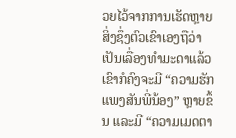ວຍໄວ້ຈາກການເຮັດຫຼາຍສິ່ງຊຶ່ງຕົວເຂົາເອງຖືວ່າເປັນເລື່ອງທຳມະດາແລ້ວ ເຂົາກໍຄົງຈະມີ “ຄວາມຮັກແພງສັນພີ່ນ້ອງ” ຫຼາຍຂຶ້ນ ແລະມີ “ຄວາມເມດຕາ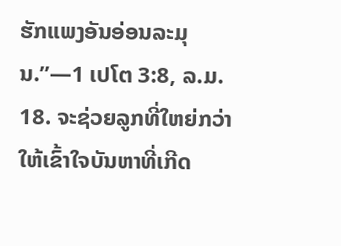ຮັກແພງອັນອ່ອນລະມຸນ.”—1 ເປໂຕ 3:8, ລ.ມ.
18. ຈະຊ່ວຍລູກທີ່ໃຫຍ່ກວ່າໃຫ້ເຂົ້າໃຈບັນຫາທີ່ເກີດ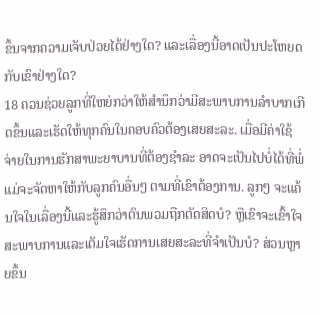ຂຶ້ນຈາກຄວາມເຈັບປ່ວຍໄດ້ຢ່າງໃດ? ແລະເລື່ອງນີ້ອາດເປັນປະໂຫຍດກັບເຂົາຢ່າງໃດ?
18 ຄວນຊ່ວຍລູກທີ່ໃຫຍ່ກວ່າໃຫ້ສຳນຶກວ່າມີສະພາບການລຳບາກເກີດຂຶ້ນແລະເຮັດໃຫ້ທຸກຄົນໃນຄອບຄົວຕ້ອງເສຍສະລະ. ເມື່ອມີຄ່າໃຊ້ຈ່າຍໃນການຮັກສາພະຍາບານທີ່ຕ້ອງຊຳລະ ອາດຈະເປັນໄປບໍ່ໄດ້ທີ່ພໍ່ແມ່ຈະຈັດຫາໃຫ້ກັບລູກຄົນອື່ນໆ ຕາມທີ່ເຂົາຕ້ອງການ. ລູກໆ ຈະແຄ້ນໃຈໃນເລື່ອງນີ້ແລະຮູ້ສຶກວ່າຕົນພວມຖືກຕັດສິດບໍ? ຫຼືເຂົາຈະເຂົ້າໃຈສະພາບການແລະເຕັມໃຈເຮັດການເສຍສະລະທີ່ຈຳເປັນບໍ? ສ່ວນຫຼາຍຂຶ້ນ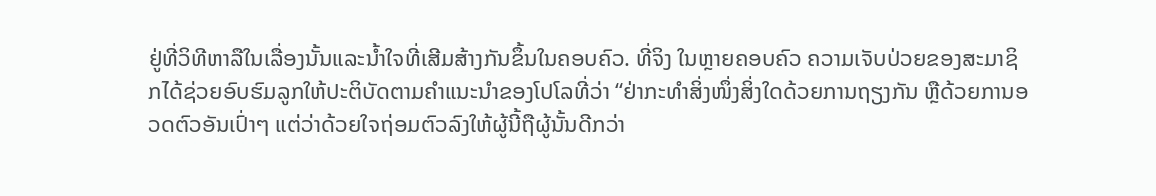ຢູ່ທີ່ວິທີຫາລືໃນເລື່ອງນັ້ນແລະນ້ຳໃຈທີ່ເສີມສ້າງກັນຂຶ້ນໃນຄອບຄົວ. ທີ່ຈິງ ໃນຫຼາຍຄອບຄົວ ຄວາມເຈັບປ່ວຍຂອງສະມາຊິກໄດ້ຊ່ວຍອົບຮົມລູກໃຫ້ປະຕິບັດຕາມຄຳແນະນຳຂອງໂປໂລທີ່ວ່າ “ຢ່າກະທຳສິ່ງໜຶ່ງສິ່ງໃດດ້ວຍການຖຽງກັນ ຫຼືດ້ວຍການອວດຕົວອັນເປົ່າໆ ແຕ່ວ່າດ້ວຍໃຈຖ່ອມຕົວລົງໃຫ້ຜູ້ນີ້ຖືຜູ້ນັ້ນດີກວ່າ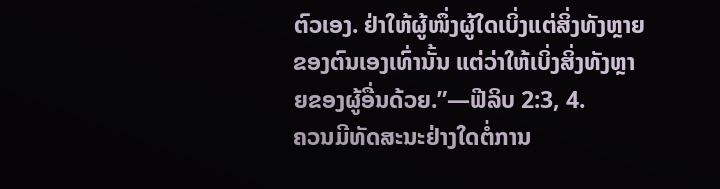ຕົວເອງ. ຢ່າໃຫ້ຜູ້ໜຶ່ງຜູ້ໃດເບິ່ງແຕ່ສິ່ງທັງຫຼາຍຂອງຕົນເອງເທົ່ານັ້ນ ແຕ່ວ່າໃຫ້ເບິ່ງສິ່ງທັງຫຼາຍຂອງຜູ້ອື່ນດ້ວຍ.”—ຟີລິບ 2:3, 4.
ຄວນມີທັດສະນະຢ່າງໃດຕໍ່ການ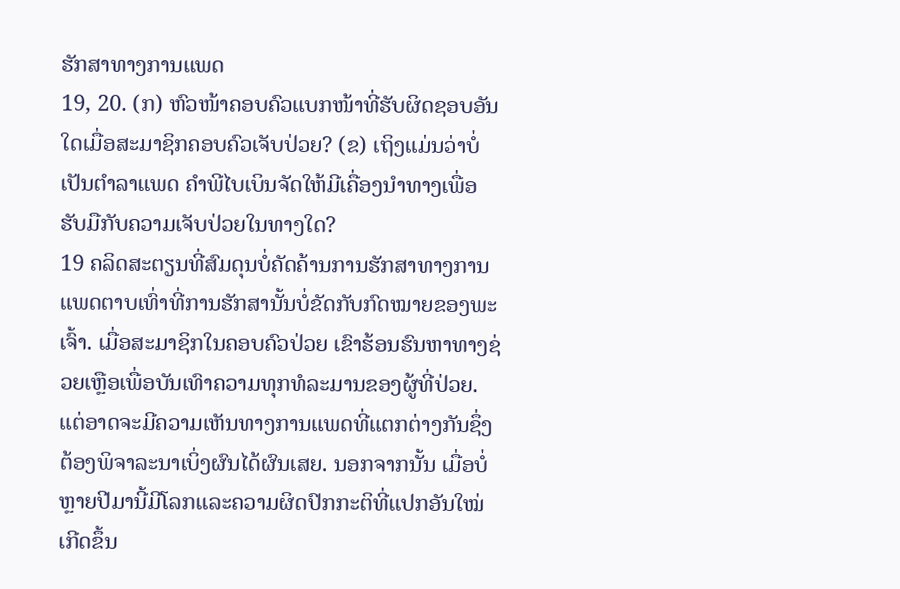ຮັກສາທາງການແພດ
19, 20. (ກ) ຫົວໜ້າຄອບຄົວແບກໜ້າທີ່ຮັບຜິດຊອບອັນໃດເມື່ອສະມາຊິກຄອບຄົວເຈັບປ່ວຍ? (ຂ) ເຖິງແມ່ນວ່າບໍ່ເປັນຕຳລາແພດ ຄຳພີໄບເບິນຈັດໃຫ້ມີເຄື່ອງນຳທາງເພື່ອຮັບມືກັບຄວາມເຈັບປ່ວຍໃນທາງໃດ?
19 ຄລິດສະຕຽນທີ່ສົມດຸນບໍ່ຄັດຄ້ານການຮັກສາທາງການແພດຕາບເທົ່າທີ່ການຮັກສານັ້ນບໍ່ຂັດກັບກົດໝາຍຂອງພະເຈົ້າ. ເມື່ອສະມາຊິກໃນຄອບຄົວປ່ວຍ ເຂົາຮ້ອນຮົນຫາທາງຊ່ວຍເຫຼືອເພື່ອບັນເທົາຄວາມທຸກທໍລະມານຂອງຜູ້ທີ່ປ່ວຍ. ແຕ່ອາດຈະມີຄວາມເຫັນທາງການແພດທີ່ແຕກຕ່າງກັນຊຶ່ງຕ້ອງພິຈາລະນາເບິ່ງຜົນໄດ້ຜົນເສຍ. ນອກຈາກນັ້ນ ເມື່ອບໍ່ຫຼາຍປີມານີ້ມີໂລກແລະຄວາມຜິດປົກກະຕິທີ່ແປກອັນໃໝ່ເກີດຂຶ້ນ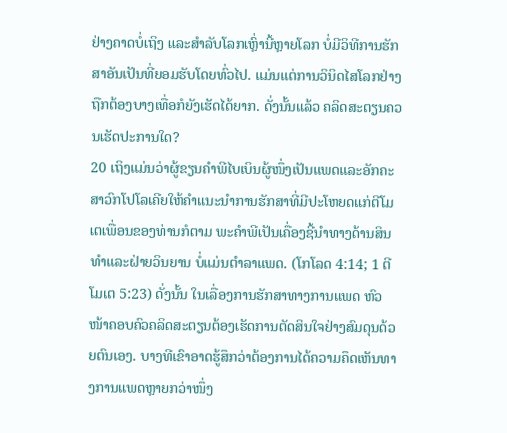ຢ່າງຄາດບໍ່ເຖິງ ແລະສຳລັບໂລກເຫຼົ່ານີ້ຫຼາຍໂລກ ບໍ່ມີວິທີການຮັກສາອັນເປັນທີ່ຍອມຮັບໂດຍທົ່ວໄປ. ແມ່ນແຕ່ການວິນິດໄສໂລກຢ່າງຖືກຕ້ອງບາງເທື່ອກໍຍັງເຮັດໄດ້ຍາກ. ດັ່ງນັ້ນແລ້ວ ຄລິດສະຕຽນຄວນເຮັດປະການໃດ?
20 ເຖິງແມ່ນວ່າຜູ້ຂຽນຄຳພີໄບເບິນຜູ້ໜຶ່ງເປັນແພດແລະອັກຄະສາວົກໂປໂລເຄີຍໃຫ້ຄຳແນະນຳການຮັກສາທີ່ມີປະໂຫຍດແກ່ຕີໂມເຕເພື່ອນຂອງທ່ານກໍຕາມ ພະຄຳພີເປັນເຄື່ອງຊີ້ນຳທາງດ້ານສິນທຳແລະຝ່າຍວິນຍານ ບໍ່ແມ່ນຕຳລາແພດ. (ໂກໂລດ 4:14; 1 ຕີໂມເຕ 5:23) ດັ່ງນັ້ນ ໃນເລື່ອງການຮັກສາທາງການແພດ ຫົວໜ້າຄອບຄົວຄລິດສະຕຽນຕ້ອງເຮັດການຕັດສິນໃຈຢ່າງສົມດຸນດ້ວຍຕົນເອງ. ບາງທີເຂົາອາດຮູ້ສຶກວ່າຕ້ອງການໄດ້ຄວາມຄຶດເຫັນທາງການແພດຫຼາຍກວ່າໜຶ່ງ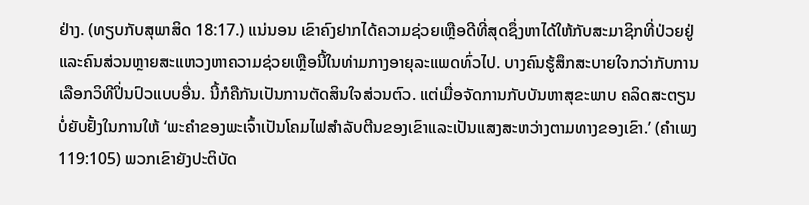ຢ່າງ. (ທຽບກັບສຸພາສິດ 18:17.) ແນ່ນອນ ເຂົາຄົງຢາກໄດ້ຄວາມຊ່ວຍເຫຼືອດີທີ່ສຸດຊຶ່ງຫາໄດ້ໃຫ້ກັບສະມາຊິກທີ່ປ່ວຍຢູ່ ແລະຄົນສ່ວນຫຼາຍສະແຫວງຫາຄວາມຊ່ວຍເຫຼືອນີ້ໃນທ່າມກາງອາຍຸລະແພດທົ່ວໄປ. ບາງຄົນຮູ້ສຶກສະບາຍໃຈກວ່າກັບການເລືອກວິທີປິ່ນປົວແບບອື່ນ. ນີ້ກໍຄືກັນເປັນການຕັດສິນໃຈສ່ວນຕົວ. ແຕ່ເມື່ອຈັດການກັບບັນຫາສຸຂະພາບ ຄລິດສະຕຽນບໍ່ຍັບຢັ້ງໃນການໃຫ້ ‘ພະຄຳຂອງພະເຈົ້າເປັນໂຄມໄຟສຳລັບຕີນຂອງເຂົາແລະເປັນແສງສະຫວ່າງຕາມທາງຂອງເຂົາ.’ (ຄຳເພງ 119:105) ພວກເຂົາຍັງປະຕິບັດ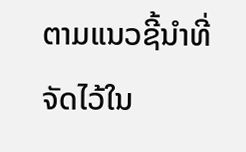ຕາມແນວຊີ້ນຳທີ່ຈັດໄວ້ໃນ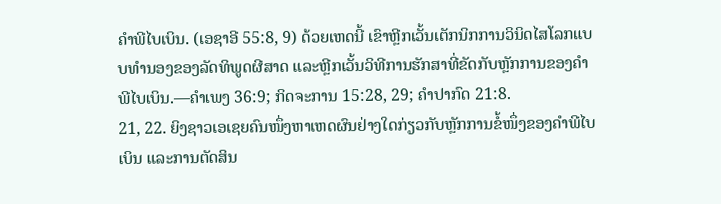ຄຳພີໄບເບິນ. (ເອຊາອີ 55:8, 9) ດ້ວຍເຫດນີ້ ເຂົາຫຼີກເວັ້ນເຕັກນິກການວິນິດໄສໂລກແບບທຳນອງຂອງລັດທິພູດຜີສາດ ແລະຫຼີກເວັ້ນວິທີການຮັກສາທີ່ຂັດກັບຫຼັກການຂອງຄຳພີໄບເບິນ.—ຄຳເພງ 36:9; ກິດຈະການ 15:28, 29; ຄຳປາກົດ 21:8.
21, 22. ຍິງຊາວເອເຊຍຄົນໜຶ່ງຫາເຫດຜົນຢ່າງໃດກ່ຽວກັບຫຼັກການຂໍ້ໜຶ່ງຂອງຄຳພີໄບເບິນ ແລະການຕັດສິນ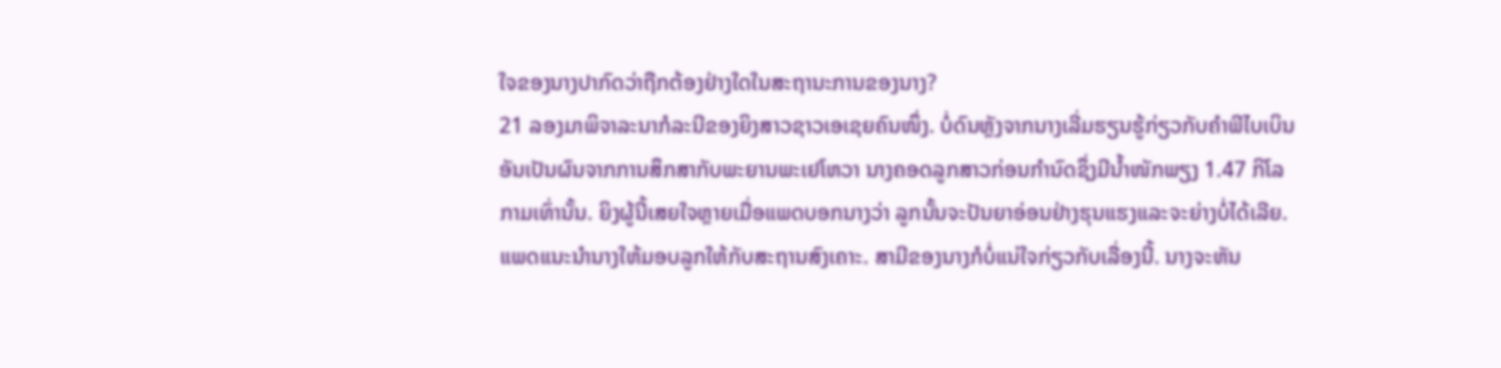ໃຈຂອງນາງປາກົດວ່າຖືກຕ້ອງຢ່າງໃດໃນສະຖານະການຂອງນາງ?
21 ລອງມາພິຈາລະນາກໍລະນີຂອງຍິງສາວຊາວເອເຊຍຄົນໜຶ່ງ. ບໍ່ດົນຫຼັງຈາກນາງເລີ່ມຮຽນຮູ້ກ່ຽວກັບຄຳພີໄບເບິນອັນເປັນຜົນຈາກການສຶກສາກັບພະຍານພະເຢໂຫວາ ນາງຄອດລູກສາວກ່ອນກຳນົດຊຶ່ງມີນ້ຳໜັກພຽງ 1.47 ກິໂລກາມເທົ່ານັ້ນ. ຍິງຜູ້ນີ້ເສຍໃຈຫຼາຍເມື່ອແພດບອກນາງວ່າ ລູກນັ້ນຈະປັນຍາອ່ອນຢ່າງຮຸນແຮງແລະຈະຍ່າງບໍ່ໄດ້ເລີຍ. ແພດແນະນຳນາງໃຫ້ມອບລູກໃຫ້ກັບສະຖານສົງເຄາະ. ສາມີຂອງນາງກໍບໍ່ແນ່ໃຈກ່ຽວກັບເລື່ອງນີ້. ນາງຈະຫັນ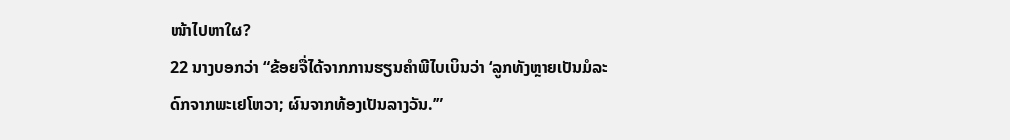ໜ້າໄປຫາໃຜ?
22 ນາງບອກວ່າ “ຂ້ອຍຈື່ໄດ້ຈາກການຮຽນຄຳພີໄບເບິນວ່າ ‘ລູກທັງຫຼາຍເປັນມໍລະດົກຈາກພະເຢໂຫວາ; ຜົນຈາກທ້ອງເປັນລາງວັນ.’”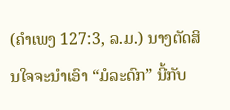(ຄຳເພງ 127:3, ລ.ມ.) ນາງຕັດສິນໃຈຈະນຳເອົາ “ມໍລະດົກ” ນີ້ກັບ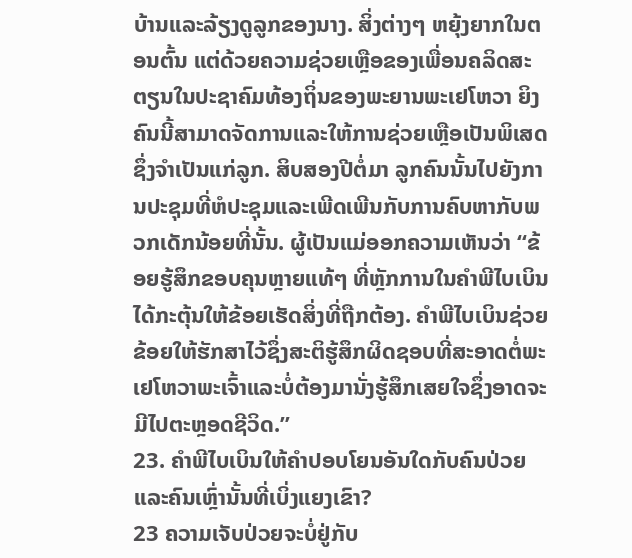ບ້ານແລະລ້ຽງດູລູກຂອງນາງ. ສິ່ງຕ່າງໆ ຫຍຸ້ງຍາກໃນຕອນຕົ້ນ ແຕ່ດ້ວຍຄວາມຊ່ວຍເຫຼືອຂອງເພື່ອນຄລິດສະຕຽນໃນປະຊາຄົມທ້ອງຖິ່ນຂອງພະຍານພະເຢໂຫວາ ຍິງຄົນນີ້ສາມາດຈັດການແລະໃຫ້ການຊ່ວຍເຫຼືອເປັນພິເສດຊຶ່ງຈຳເປັນແກ່ລູກ. ສິບສອງປີຕໍ່ມາ ລູກຄົນນັ້ນໄປຍັງການປະຊຸມທີ່ຫໍປະຊຸມແລະເພີດເພີນກັບການຄົບຫາກັບພວກເດັກນ້ອຍທີ່ນັ້ນ. ຜູ້ເປັນແມ່ອອກຄວາມເຫັນວ່າ “ຂ້ອຍຮູ້ສຶກຂອບຄຸນຫຼາຍແທ້ໆ ທີ່ຫຼັກການໃນຄຳພີໄບເບິນໄດ້ກະຕຸ້ນໃຫ້ຂ້ອຍເຮັດສິ່ງທີ່ຖືກຕ້ອງ. ຄຳພີໄບເບິນຊ່ວຍຂ້ອຍໃຫ້ຮັກສາໄວ້ຊຶ່ງສະຕິຮູ້ສຶກຜິດຊອບທີ່ສະອາດຕໍ່ພະເຢໂຫວາພະເຈົ້າແລະບໍ່ຕ້ອງມານັ່ງຮູ້ສຶກເສຍໃຈຊຶ່ງອາດຈະມີໄປຕະຫຼອດຊີວິດ.”
23. ຄຳພີໄບເບິນໃຫ້ຄຳປອບໂຍນອັນໃດກັບຄົນປ່ວຍແລະຄົນເຫຼົ່ານັ້ນທີ່ເບິ່ງແຍງເຂົາ?
23 ຄວາມເຈັບປ່ວຍຈະບໍ່ຢູ່ກັບ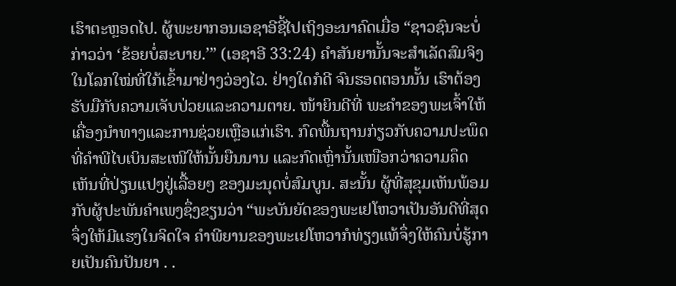ເຮົາຕະຫຼອດໄປ. ຜູ້ພະຍາກອນເອຊາອີຊີ້ໄປເຖິງອະນາຄົດເມື່ອ “ຊາວຊົນຈະບໍ່ກ່າວວ່າ ‘ຂ້ອຍບໍ່ສະບາຍ.’” (ເອຊາອີ 33:24) ຄຳສັນຍານັ້ນຈະສຳເລັດສົມຈິງໃນໂລກໃໝ່ທີ່ໃກ້ເຂົ້າມາຢ່າງວ່ອງໄວ. ຢ່າງໃດກໍດີ ຈົນຮອດຕອນນັ້ນ ເຮົາຕ້ອງຮັບມືກັບຄວາມເຈັບປ່ວຍແລະຄວາມຕາຍ. ໜ້າຍິນດີທີ່ ພະຄຳຂອງພະເຈົ້າໃຫ້ເຄື່ອງນຳທາງແລະການຊ່ວຍເຫຼືອແກ່ເຮົາ. ກົດພື້ນຖານກ່ຽວກັບຄວາມປະພຶດທີ່ຄຳພີໄບເບິນສະເໜີໃຫ້ນັ້ນຍືນນານ ແລະກົດເຫຼົ່ານັ້ນເໜືອກວ່າຄວາມຄຶດເຫັນທີ່ປ່ຽນແປງຢູ່ເລື້ອຍໆ ຂອງມະນຸດບໍ່ສົມບູນ. ສະນັ້ນ ຜູ້ທີ່ສຸຂຸມເຫັນພ້ອມກັບຜູ້ປະພັນຄຳເພງຊຶ່ງຂຽນວ່າ “ພະບັນຍັດຂອງພະເຢໂຫວາເປັນອັນດີທີ່ສຸດຈຶ່ງໃຫ້ມີແຮງໃນຈິດໃຈ ຄຳພີຍານຂອງພະເຢໂຫວາກໍທ່ຽງແທ້ຈຶ່ງໃຫ້ຄົນບໍ່ຮູ້ກາຍເປັນຄົນປັນຍາ . .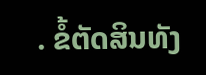. ຂໍ້ຕັດສິນທັງ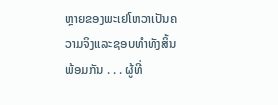ຫຼາຍຂອງພະເຢໂຫວາເປັນຄວາມຈິງແລະຊອບທຳທັງສິ້ນພ້ອມກັນ . . . ຜູ້ທີ່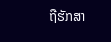ຖືຮັກສາ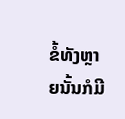ຂໍ້ທັງຫຼາຍນັ້ນກໍມີ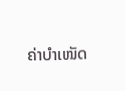ຄ່າບຳເໜັດ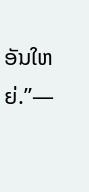ອັນໃຫຍ່.”—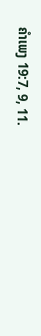ຄຳເພງ 19:7, 9, 11.